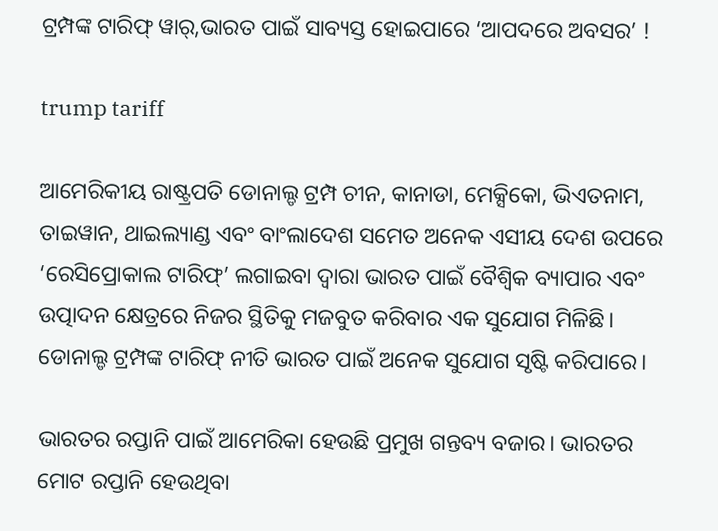ଟ୍ରମ୍ପଙ୍କ ଟାରିଫ୍ ୱାର୍,ଭାରତ ପାଇଁ ସାବ୍ୟସ୍ତ ହୋଇପାରେ ‘ଆପଦରେ ଅବସର’ !

trump tariff

ଆମେରିକୀୟ ରାଷ୍ଟ୍ରପତି ଡୋନାଲ୍ଡ ଟ୍ରମ୍ପ ଚୀନ, କାନାଡା, ମେକ୍ସିକୋ, ଭିଏତନାମ, ତାଇୱାନ, ଥାଇଲ୍ୟାଣ୍ଡ ଏବଂ ବାଂଲାଦେଶ ସମେତ ଅନେକ ଏସୀୟ ଦେଶ ଉପରେ ‘ରେସିପ୍ରୋକାଲ ଟାରିଫ୍’ ଲଗାଇବା ଦ୍ୱାରା ଭାରତ ପାଇଁ ବୈଶ୍ୱିକ ବ୍ୟାପାର ଏବଂ ଉତ୍ପାଦନ କ୍ଷେତ୍ରରେ ନିଜର ସ୍ଥିତିକୁ ମଜବୁତ କରିବାର ଏକ ସୁଯୋଗ ମିଳିଛି। ଡୋନାଲ୍ଡ ଟ୍ରମ୍ପଙ୍କ ଟାରିଫ୍ ନୀତି ଭାରତ ପାଇଁ ଅନେକ ସୁଯୋଗ ସୃଷ୍ଟି କରିପାରେ।

ଭାରତର ରପ୍ତାନି ପାଇଁ ଆମେରିକା ହେଉଛି ପ୍ରମୁଖ ଗନ୍ତବ୍ୟ ବଜାର। ଭାରତର ମୋଟ ରପ୍ତାନି ହେଉଥିବା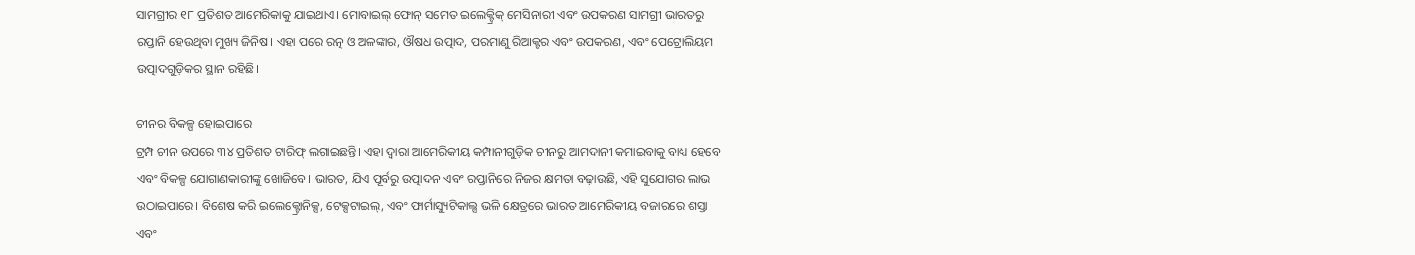ସାମଗ୍ରୀର ୧୮ ପ୍ରତିଶତ ଆମେରିକାକୁ ଯାଇଥାଏ। ମୋବାଇଲ୍ ଫୋନ୍ ସମେତ ଇଲେକ୍ଟ୍ରିକ୍ ମେସିନାରୀ ଏବଂ ଉପକରଣ ସାମଗ୍ରୀ ଭାରତରୁ ରପ୍ତାନି ହେଉଥିବା ମୁଖ୍ୟ ଜିନିଷ। ଏହା ପରେ ରତ୍ନ ଓ ଅଳଙ୍କାର, ଔଷଧ ଉତ୍ପାଦ, ପରମାଣୁ ରିଆକ୍ଟର ଏବଂ ଉପକରଣ, ଏବଂ ପେଟ୍ରୋଲିୟମ ଉତ୍ପାଦଗୁଡ଼ିକର ସ୍ଥାନ ରହିଛି।

ଚୀନର ବିକଳ୍ପ ହୋଇପାରେ
ଟ୍ରମ୍ପ ଚୀନ ଉପରେ ୩୪ ପ୍ରତିଶତ ଟାରିଫ୍ ଲଗାଇଛନ୍ତି। ଏହା ଦ୍ୱାରା ଆମେରିକୀୟ କମ୍ପାନୀଗୁଡ଼ିକ ଚୀନରୁ ଆମଦାନୀ କମାଇବାକୁ ବାଧ୍ୟ ହେବେ ଏବଂ ବିକଳ୍ପ ଯୋଗାଣକାରୀଙ୍କୁ ଖୋଜିବେ। ଭାରତ, ଯିଏ ପୂର୍ବରୁ ଉତ୍ପାଦନ ଏବଂ ରପ୍ତାନିରେ ନିଜର କ୍ଷମତା ବଢ଼ାଉଛି, ଏହି ସୁଯୋଗର ଲାଭ ଉଠାଇପାରେ। ବିଶେଷ କରି ଇଲେକ୍ଟ୍ରୋନିକ୍ସ, ଟେକ୍ସଟାଇଲ୍, ଏବଂ ଫାର୍ମାସ୍ୟୁଟିକାଲ୍ସ ଭଳି କ୍ଷେତ୍ରରେ ଭାରତ ଆମେରିକୀୟ ବଜାରରେ ଶସ୍ତା ଏବଂ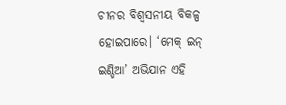ଚୀନର ବିଶ୍ୱସନୀୟ ବିକଳ୍ପ ହୋଇପାରେ। ‘ମେକ୍ ଇନ୍ ଇଣ୍ଡିଆ’ ଅଭିଯାନ ଏହି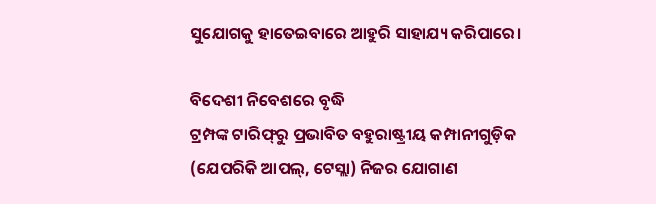ସୁଯୋଗକୁ ହାତେଇବାରେ ଆହୁରି ସାହାଯ୍ୟ କରିପାରେ।

ବିଦେଶୀ ନିବେଶରେ ବୃଦ୍ଧି
ଟ୍ରମ୍ପଙ୍କ ଟାରିଫ୍‌ରୁ ପ୍ରଭାବିତ ବହୁରାଷ୍ଟ୍ରୀୟ କମ୍ପାନୀଗୁଡ଼ିକ (ଯେପରିକି ଆପଲ୍, ଟେସ୍ଲା) ନିଜର ଯୋଗାଣ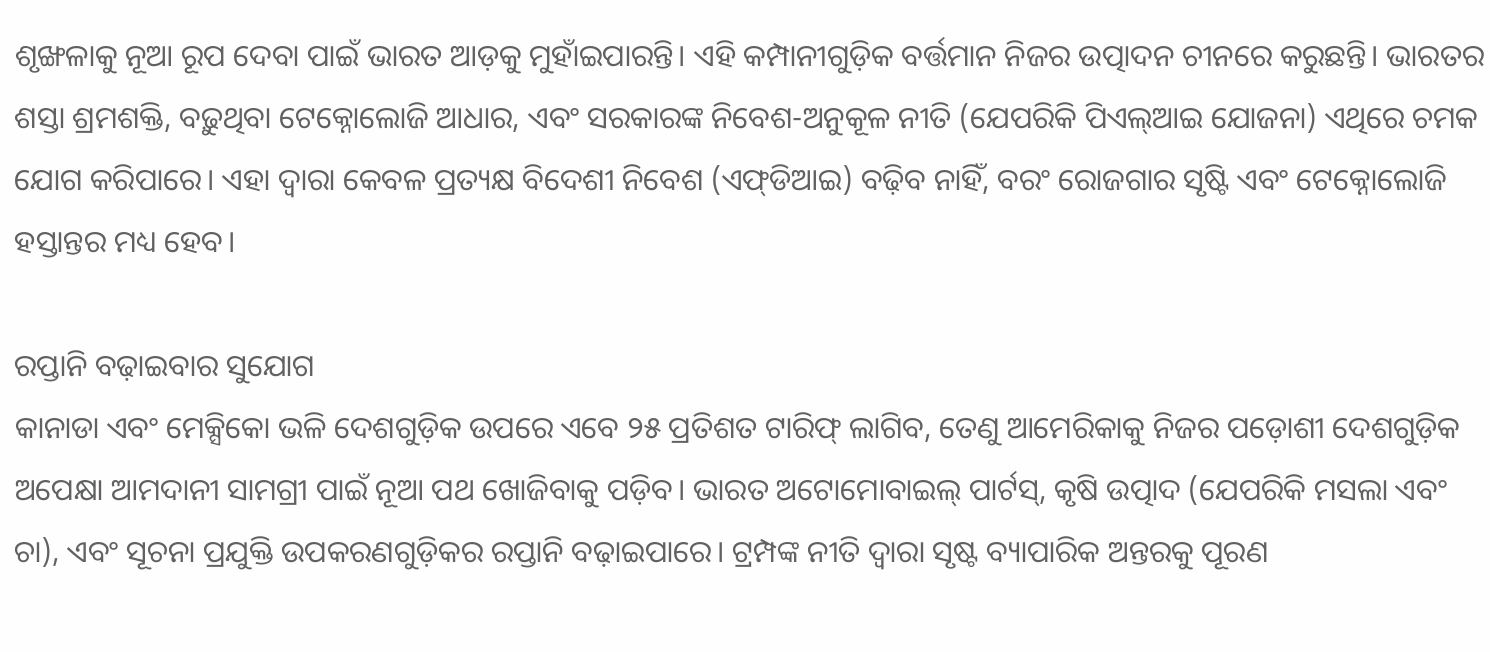ଶୃଙ୍ଖଳାକୁ ନୂଆ ରୂପ ଦେବା ପାଇଁ ଭାରତ ଆଡ଼କୁ ମୁହାଁଇପାରନ୍ତି। ଏହି କମ୍ପାନୀଗୁଡ଼ିକ ବର୍ତ୍ତମାନ ନିଜର ଉତ୍ପାଦନ ଚୀନରେ କରୁଛନ୍ତି। ଭାରତର ଶସ୍ତା ଶ୍ରମଶକ୍ତି, ବଢ଼ୁଥିବା ଟେକ୍ନୋଲୋଜି ଆଧାର, ଏବଂ ସରକାରଙ୍କ ନିବେଶ-ଅନୁକୂଳ ନୀତି (ଯେପରିକି ପିଏଲ୍‌ଆଇ ଯୋଜନା) ଏଥିରେ ଚମକ ଯୋଗ କରିପାରେ। ଏହା ଦ୍ୱାରା କେବଳ ପ୍ରତ୍ୟକ୍ଷ ବିଦେଶୀ ନିବେଶ (ଏଫ୍‌ଡିଆଇ) ବଢ଼ିବ ନାହିଁ, ବରଂ ରୋଜଗାର ସୃଷ୍ଟି ଏବଂ ଟେକ୍ନୋଲୋଜି ହସ୍ତାନ୍ତର ମଧ୍ୟ ହେବ।

ରପ୍ତାନି ବଢ଼ାଇବାର ସୁଯୋଗ
କାନାଡା ଏବଂ ମେକ୍ସିକୋ ଭଳି ଦେଶଗୁଡ଼ିକ ଉପରେ ଏବେ ୨୫ ପ୍ରତିଶତ ଟାରିଫ୍ ଲାଗିବ, ତେଣୁ ଆମେରିକାକୁ ନିଜର ପଡ଼ୋଶୀ ଦେଶଗୁଡ଼ିକ ଅପେକ୍ଷା ଆମଦାନୀ ସାମଗ୍ରୀ ପାଇଁ ନୂଆ ପଥ ଖୋଜିବାକୁ ପଡ଼ିବ। ଭାରତ ଅଟୋମୋବାଇଲ୍ ପାର୍ଟସ୍, କୃଷି ଉତ୍ପାଦ (ଯେପରିକି ମସଲା ଏବଂ ଚା), ଏବଂ ସୂଚନା ପ୍ରଯୁକ୍ତି ଉପକରଣଗୁଡ଼ିକର ରପ୍ତାନି ବଢ଼ାଇପାରେ। ଟ୍ରମ୍ପଙ୍କ ନୀତି ଦ୍ୱାରା ସୃଷ୍ଟ ବ୍ୟାପାରିକ ଅନ୍ତରକୁ ପୂରଣ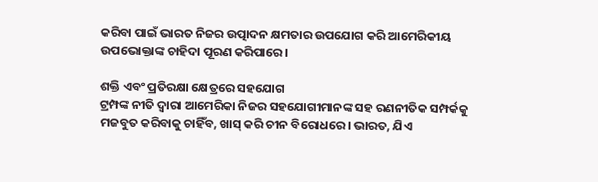କରିବା ପାଇଁ ଭାରତ ନିଜର ଉତ୍ପାଦନ କ୍ଷମତାର ଉପଯୋଗ କରି ଆମେରିକୀୟ ଉପଭୋକ୍ତାଙ୍କ ଚାହିଦା ପୂରଣ କରିପାରେ।

ଶକ୍ତି ଏବଂ ପ୍ରତିରକ୍ଷା କ୍ଷେତ୍ରରେ ସହଯୋଗ
ଟ୍ରମ୍ପଙ୍କ ନୀତି ଦ୍ୱାରା ଆମେରିକା ନିଜର ସହଯୋଗୀମାନଙ୍କ ସହ ରଣନୀତିକ ସମ୍ପର୍କକୁ ମଜବୁତ କରିବାକୁ ଚାହିଁବ, ଖାସ୍ କରି ଚୀନ ବିରୋଧରେ। ଭାରତ, ଯିଏ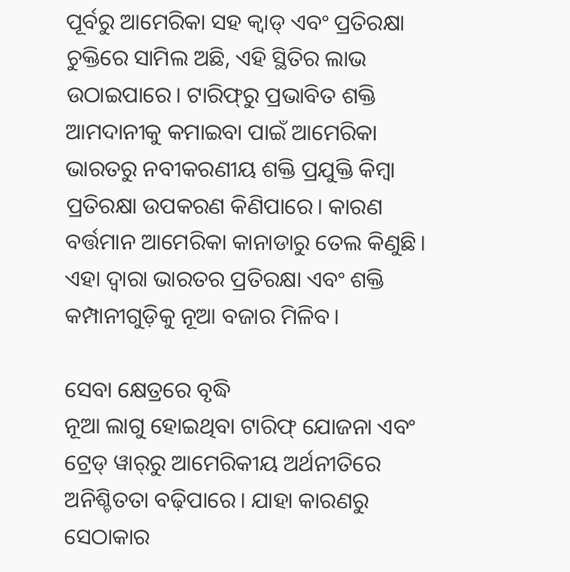ପୂର୍ବରୁ ଆମେରିକା ସହ କ୍ୱାଡ୍ ଏବଂ ପ୍ରତିରକ୍ଷା ଚୁକ୍ତିରେ ସାମିଲ ଅଛି, ଏହି ସ୍ଥିତିର ଲାଭ ଉଠାଇପାରେ। ଟାରିଫ୍‌ରୁ ପ୍ରଭାବିତ ଶକ୍ତି ଆମଦାନୀକୁ କମାଇବା ପାଇଁ ଆମେରିକା ଭାରତରୁ ନବୀକରଣୀୟ ଶକ୍ତି ପ୍ରଯୁକ୍ତି କିମ୍ବା ପ୍ରତିରକ୍ଷା ଉପକରଣ କିଣିପାରେ। କାରଣ ବର୍ତ୍ତମାନ ଆମେରିକା କାନାଡାରୁ ତେଲ କିଣୁଛି। ଏହା ଦ୍ୱାରା ଭାରତର ପ୍ରତିରକ୍ଷା ଏବଂ ଶକ୍ତି କମ୍ପାନୀଗୁଡ଼ିକୁ ନୂଆ ବଜାର ମିଳିବ।

ସେବା କ୍ଷେତ୍ରରେ ବୃଦ୍ଧି
ନୂଆ ଲାଗୁ ହୋଇଥିବା ଟାରିଫ୍ ଯୋଜନା ଏବଂ ଟ୍ରେଡ୍ ୱାର୍‌ରୁ ଆମେରିକୀୟ ଅର୍ଥନୀତିରେ ଅନିଶ୍ଚିତତା ବଢ଼ିପାରେ। ଯାହା କାରଣରୁ ସେଠାକାର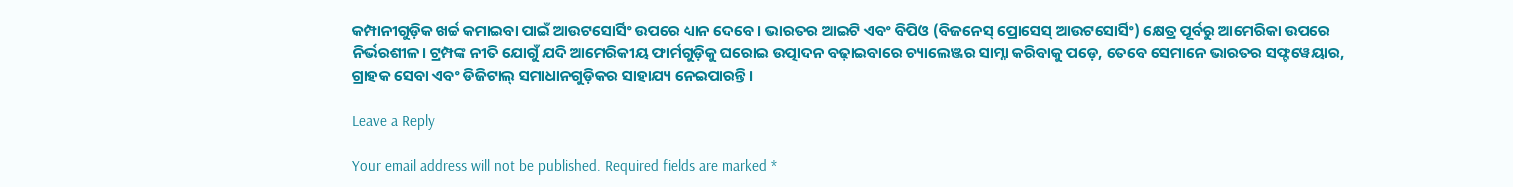କମ୍ପାନୀଗୁଡ଼ିକ ଖର୍ଚ୍ଚ କମାଇବା ପାଇଁ ଆଉଟସୋର୍ସିଂ ଉପରେ ଧ୍ୟାନ ଦେବେ। ଭାରତର ଆଇଟି ଏବଂ ବିପିଓ (ବିଜନେସ୍ ପ୍ରୋସେସ୍ ଆଉଟସୋର୍ସିଂ) କ୍ଷେତ୍ର ପୂର୍ବରୁ ଆମେରିକା ଉପରେ ନିର୍ଭରଶୀଳ। ଟ୍ରମ୍ପଙ୍କ ନୀତି ଯୋଗୁଁ ଯଦି ଆମେରିକୀୟ ଫାର୍ମଗୁଡ଼ିକୁ ଘରୋଇ ଉତ୍ପାଦନ ବଢ଼ାଇବାରେ ଚ୍ୟାଲେଞ୍ଜର ସାମ୍ନା କରିବାକୁ ପଡ଼େ, ତେବେ ସେମାନେ ଭାରତର ସଫ୍ଟୱେୟାର, ଗ୍ରାହକ ସେବା ଏବଂ ଡିଜିଟାଲ୍ ସମାଧାନଗୁଡ଼ିକର ସାହାଯ୍ୟ ନେଇପାରନ୍ତି।

Leave a Reply

Your email address will not be published. Required fields are marked *